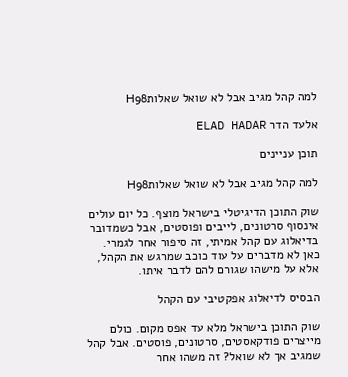למה קהל מגיב אבל לא שואל שאלותH98

אלעד הדר ELAD HADAR

תוכן עניינים

למה קהל מגיב אבל לא שואל שאלותH98

שוק התוכן הדיגיטלי בישראל מוצף. כל יום עולים אינסוף סרטונים, לייבים ופוסטים, אבל כשמדובר בדיאלוג עם קהל אמיתי, זה סיפור אחר לגמרי. כאן לא מדברים על עוד כוכב שמרגש את הקהל, אלא על מישהו שגורם להם לדבר איתו.

הבסיס לדיאלוג אפקטיבי עם הקהל

שוק התוכן בישראל מלא עד אפס מקום. כולם מייצרים פודקאסטים, סרטונים, פוסטים. אבל קהל שמגיב אך לא שואל? זה משהו אחר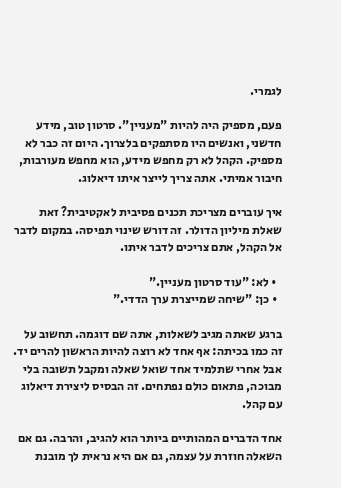לגמרי.

פעם, מספיק היה להיות "מעניין". סרטון טוב, מידע חדשני, ואנשים היו מסתפקים בלצרוך. היום זה כבר לא מספיק. הקהל לא רק מחפש מידע, הוא מחפש מעורבות, חיבור אמיתי. אתה צריך לייצר איתו דיאלוג.

איך עוברים מצריכת תכנים פסיבית לאקטיבית? זאת שאלת מיליון הדולר. זה דורש שינוי תפיסה. במקום לדבר אל הקהל, אתם צריכים לדבר איתו.

  • לא: "עוד סרטון מעניין."
  • כן: "שיחה שמייצרת ערך הדדי."

ברגע שאתה מגיב לשאלות, אתה שם דוגמה. תחשוב על זה כמו בכיתה: אף אחד לא רוצה להיות הראשון להרים יד. אבל אחרי שתלמיד אחד שואל שאלה ומקבל תשובה בלי מבוכה, פתאום כולם נפתחים. זה הבסיס ליצירת דיאלוג עם קהל.

אחד הדברים המהותיים ביותר הוא להגיב, והרבה. גם אם השאלה חוזרת על עצמה, גם אם היא נראית לך מובנת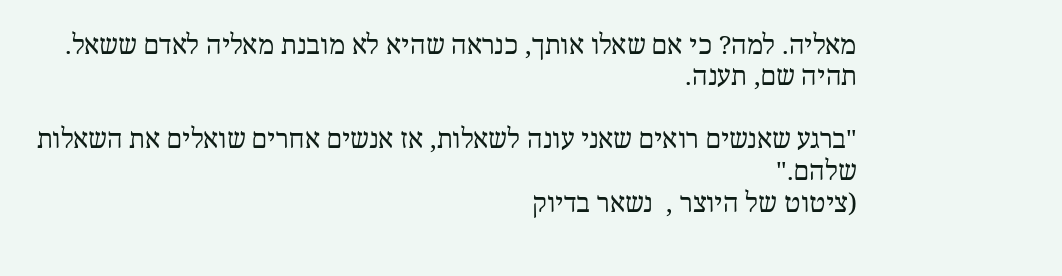מאליה. למה? כי אם שאלו אותך, כנראה שהיא לא מובנת מאליה לאדם ששאל. תהיה שם, תענה.

"ברגע שאנשים רואים שאני עונה לשאלות, אז אנשים אחרים שואלים את השאלות שלהם."
(ציטוט של היוצר ,  נשאר בדיוק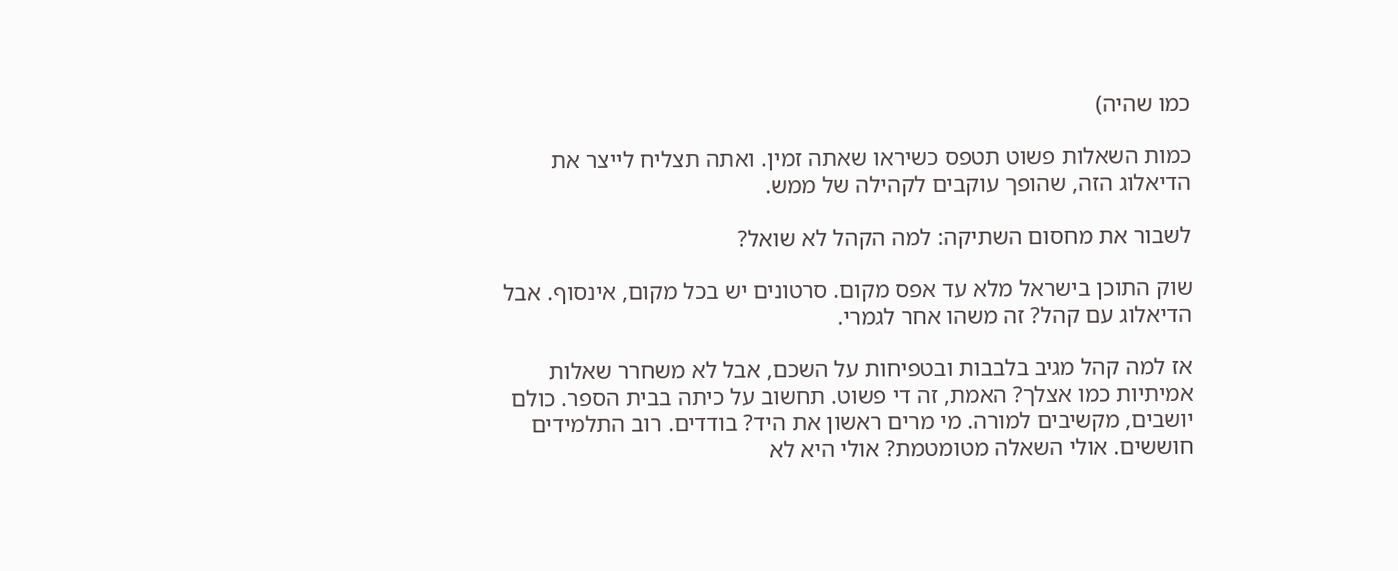כמו שהיה)

כמות השאלות פשוט תטפס כשיראו שאתה זמין. ואתה תצליח לייצר את הדיאלוג הזה, שהופך עוקבים לקהילה של ממש.

לשבור את מחסום השתיקה: למה הקהל לא שואל?

שוק התוכן בישראל מלא עד אפס מקום. סרטונים יש בכל מקום, אינסוף. אבל הדיאלוג עם קהל? זה משהו אחר לגמרי.

אז למה קהל מגיב בלבבות ובטפיחות על השכם, אבל לא משחרר שאלות אמיתיות כמו אצלך? האמת, זה די פשוט. תחשוב על כיתה בבית הספר. כולם יושבים, מקשיבים למורה. מי מרים ראשון את היד? בודדים. רוב התלמידים חוששים. אולי השאלה מטומטמת? אולי היא לא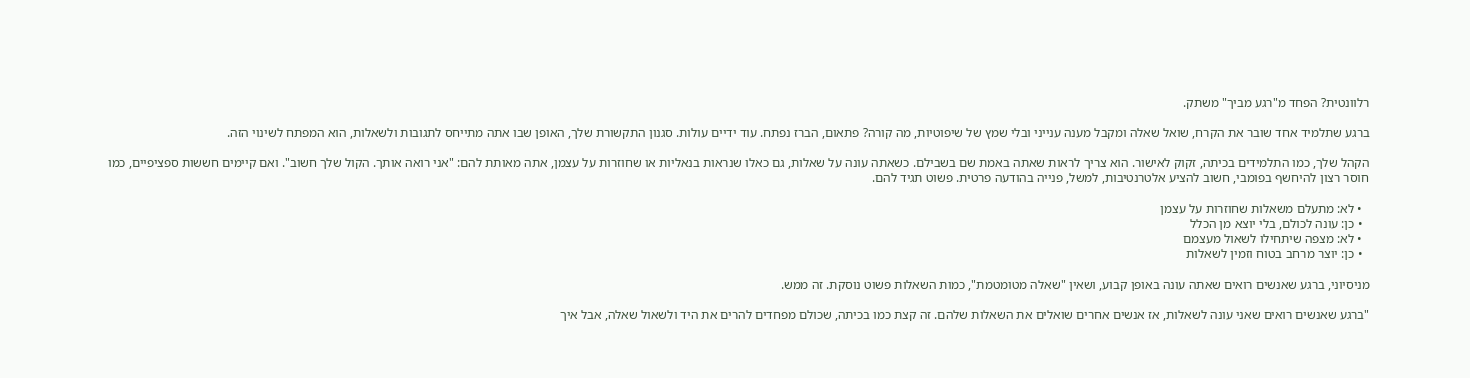רלוונטית? הפחד מ"רגע מביך" משתק.

ברגע שתלמיד אחד שובר את הקרח, שואל שאלה ומקבל מענה ענייני ובלי שמץ של שיפוטיות, מה קורה? פתאום, הברז נפתח. עוד ידיים עולות. סגנון התקשורת שלך, האופן שבו אתה מתייחס לתגובות ולשאלות, הוא המפתח לשינוי הזה.

הקהל שלך, כמו התלמידים בכיתה, זקוק לאישור. הוא צריך לראות שאתה באמת שם בשבילם. כשאתה עונה על שאלות, גם כאלו שנראות בנאליות או שחוזרות על עצמן, אתה מאותת להם: "אני רואה אותך. הקול שלך חשוב". ואם קיימים חששות ספציפיים, כמו חוסר רצון להיחשף בפומבי, חשוב להציע אלטרנטיבות, למשל, פנייה בהודעה פרטית. פשוט תגיד להם.

  • לא: מתעלם משאלות שחוזרות על עצמן
  • כן: עונה לכולם, בלי יוצא מן הכלל
  • לא: מצפה שיתחילו לשאול מעצמם
  • כן: יוצר מרחב בטוח וזמין לשאלות

מניסיוני, ברגע שאנשים רואים שאתה עונה באופן קבוע, ושאין "שאלה מטומטמת", כמות השאלות פשוט נוסקת. זה ממש.

"ברגע שאנשים רואים שאני עונה לשאלות, אז אנשים אחרים שואלים את השאלות שלהם. זה קצת כמו בכיתה, שכולם מפחדים להרים את היד ולשאול שאלה, אבל איך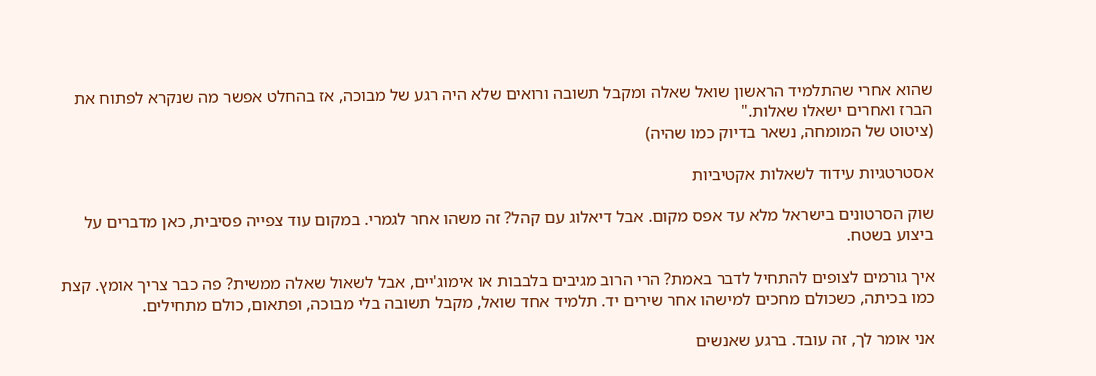שהוא אחרי שהתלמיד הראשון שואל שאלה ומקבל תשובה ורואים שלא היה רגע של מבוכה, אז בהחלט אפשר מה שנקרא לפתוח את הברז ואחרים ישאלו שאלות."
(ציטוט של המומחה, נשאר בדיוק כמו שהיה)

אסטרטגיות עידוד לשאלות אקטיביות

שוק הסרטונים בישראל מלא עד אפס מקום. אבל דיאלוג עם קהל? זה משהו אחר לגמרי. במקום עוד צפייה פסיבית, כאן מדברים על ביצוע בשטח.

איך גורמים לצופים להתחיל לדבר באמת? הרי הרוב מגיבים בלבבות או אימוג'יים, אבל לשאול שאלה ממשית? פה כבר צריך אומץ. קצת כמו בכיתה, כשכולם מחכים למישהו אחר שירים יד. תלמיד אחד שואל, מקבל תשובה בלי מבוכה, ופתאום, כולם מתחילים.

אני אומר לך, זה עובד. ברגע שאנשים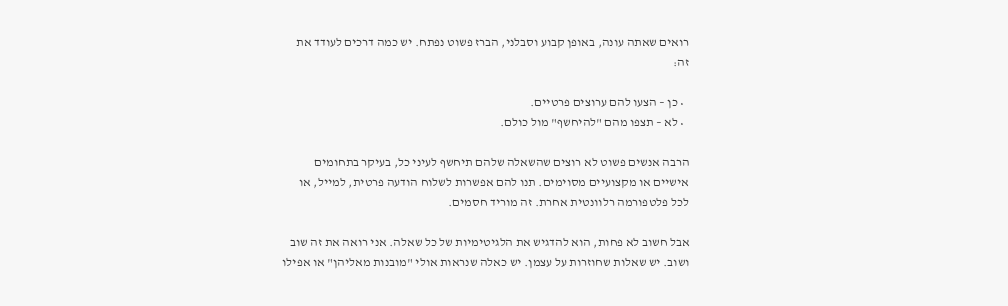רואים שאתה עונה, באופן קבוע וסבלני, הברז פשוט נפתח. יש כמה דרכים לעודד את זה:

  • כן – הצעו להם ערוצים פרטיים.
  • לא – תצפו מהם "להיחשף" מול כולם.

הרבה אנשים פשוט לא רוצים שהשאלה שלהם תיחשף לעיני כל, בעיקר בתחומים אישיים או מקצועיים מסוימים. תנו להם אפשרות לשלוח הודעה פרטית, למייל, או לכל פלטפורמה רלוונטית אחרת. זה מוריד חסמים.

אבל חשוב לא פחות, הוא להדגיש את הלגיטימיות של כל שאלה. אני רואה את זה שוב ושוב. יש שאלות שחוזרות על עצמן. יש כאלה שנראות אולי "מובנות מאליהן" או אפילו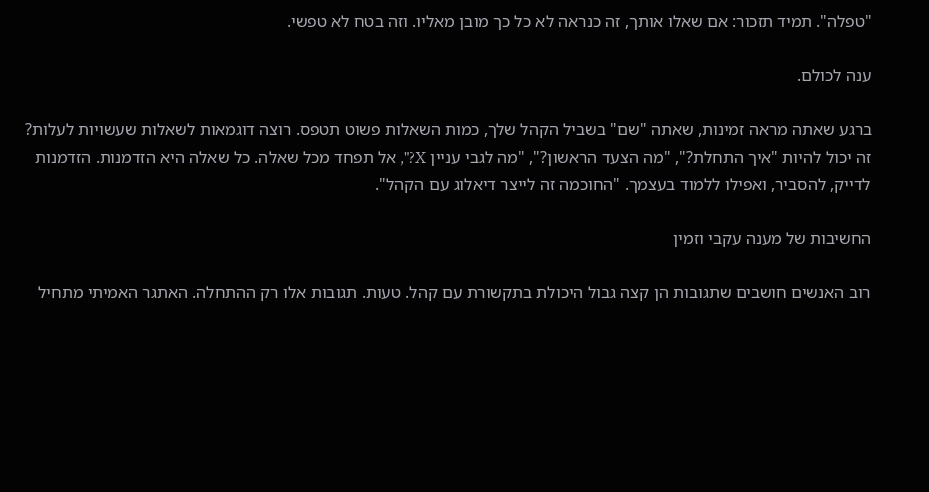"טפלה". תמיד תזכור: אם שאלו אותך, זה כנראה לא כל כך מובן מאליו. וזה בטח לא טפשי.

ענה לכולם.

ברגע שאתה מראה זמינות, שאתה "שם" בשביל הקהל שלך, כמות השאלות פשוט תטפס. רוצה דוגמאות לשאלות שעשויות לעלות? זה יכול להיות "איך התחלת?", "מה הצעד הראשון?", "מה לגבי עניין X?", אל תפחד מכל שאלה. כל שאלה היא הזדמנות. הזדמנות לדייק, להסביר, ואפילו ללמוד בעצמך. "החוכמה זה לייצר דיאלוג עם הקהל".

החשיבות של מענה עקבי וזמין

רוב האנשים חושבים שתגובות הן קצה גבול היכולת בתקשורת עם קהל. טעות. תגובות אלו רק ההתחלה. האתגר האמיתי מתחיל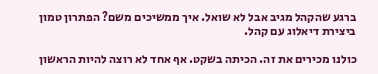ברגע שהקהל מגיב אבל לא שואל. איך ממשיכים משם? הפתרון טמון ביצירת דיאלוג עם קהל.

כולנו מכירים את זה. הכיתה בשקט. אף אחד לא רוצה להיות הראשון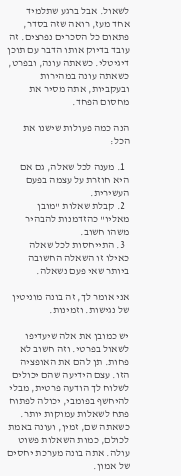לשאול. אבל ברגע שתלמיד אחד מעז, רואה שזה בסדר, פתאום כל הסכרים נפרצים. זה עובד בדיוק אותו הדבר עם תוכן דיגיטלי. כשאתה עונה, ובפרט, כשאתה עונה במהירות ובעקביות, אתה מסיר את מחסום הפחד.

הנה כמה פעולות שישנו את הכל:

  1. מענה לכל שאלה, גם אם היא חוזרת על עצמה בפעם העשירית.
  2. קבלת שאלות "מובן מאליו" כהזדמנות להבהיר משהו חשוב.
  3. התייחסות לכל שאלה כאילו זו השאלה החשובה ביותר שאי פעם נשאלה.

אני אומר לך, זה בונה מוניטין של נגישות. וזמינות.

יש כמובן את אלה שיעדיפו לשאול בפרטי. וזה חשוב לא פחות. תן להם את האופציה הזו. עצם הידיעה שהם יכולים לשלוח לך הודעה פרטית, מבלי להיחשף בפומבי, יכולה לפתוח פתח לשאלות עמוקות יותר. כשאתה שם, זמין, ועונה באמת לכולם, כמות השאלות פשוט עולה. אתה בונה מערכת יחסים של אמון.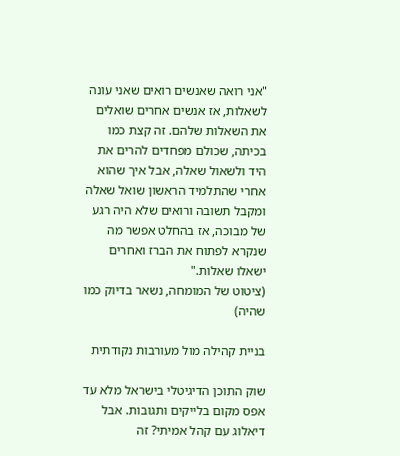"אני רואה שאנשים רואים שאני עונה לשאלות, אז אנשים אחרים שואלים את השאלות שלהם. זה קצת כמו בכיתה, שכולם מפחדים להרים את היד ולשאול שאלה, אבל איך שהוא אחרי שהתלמיד הראשון שואל שאלה ומקבל תשובה ורואים שלא היה רגע של מבוכה, אז בהחלט אפשר מה שנקרא לפתוח את הברז ואחרים ישאלו שאלות."
(ציטוט של המומחה, נשאר בדיוק כמו שהיה)

בניית קהילה מול מעורבות נקודתית

שוק התוכן הדיגיטלי בישראל מלא עד אפס מקום בלייקים ותגובות. אבל דיאלוג עם קהל אמיתי? זה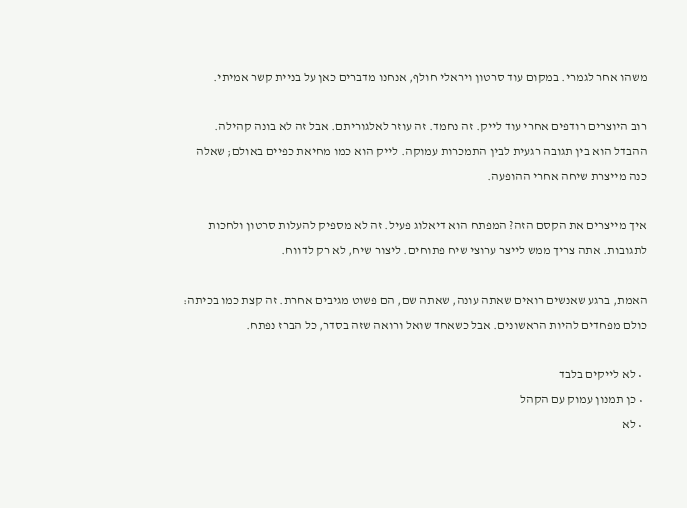משהו אחר לגמרי. במקום עוד סרטון ויראלי חולף, אנחנו מדברים כאן על בניית קשר אמיתי.

רוב היוצרים רודפים אחרי עוד לייק. זה נחמד. זה עוזר לאלגוריתם. אבל זה לא בונה קהילה. ההבדל הוא בין תגובה רגעית לבין התמכרות עמוקה. לייק הוא כמו מחיאת כפיים באולם; שאלה כנה מייצרת שיחה אחרי ההופעה.

איך מייצרים את הקסם הזה? המפתח הוא דיאלוג פעיל. זה לא מספיק להעלות סרטון ולחכות לתגובות. אתה צריך ממש לייצר ערוצי שיח פתוחים. ליצור שיח, לא רק לדווח.

האמת, ברגע שאנשים רואים שאתה עונה, שאתה שם, הם פשוט מגיבים אחרת. זה קצת כמו בכיתה: כולם מפחדים להיות הראשונים. אבל כשאחד שואל ורואה שזה בסדר, כל הברז נפתח.

  • לא לייקים בלבד
  • כן תמנון עמוק עם הקהל
  • לא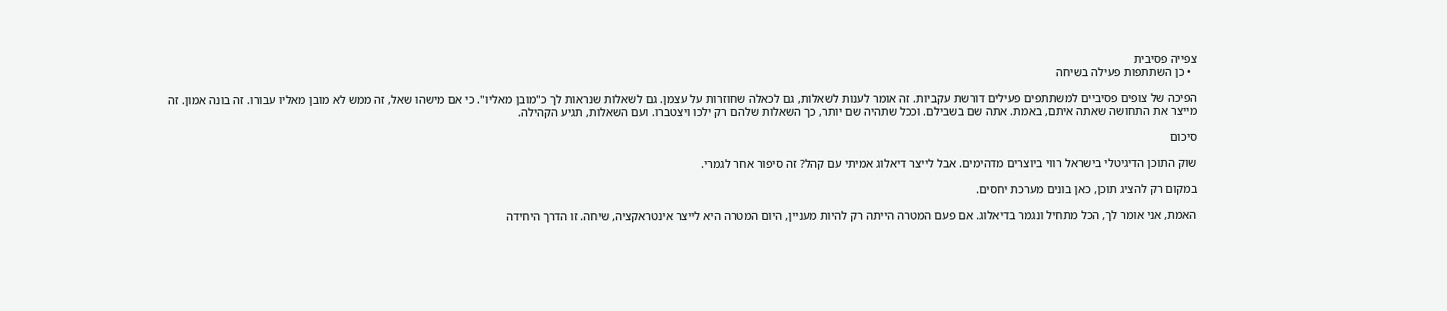צפייה פסיבית
  • כן השתתפות פעילה בשיחה

הפיכה של צופים פסיביים למשתתפים פעילים דורשת עקביות. זה אומר לענות לשאלות, גם לכאלה שחוזרות על עצמן. גם לשאלות שנראות לך כ"מובן מאליו". כי אם מישהו שאל, זה ממש לא מובן מאליו עבורו. זה בונה אמון. זה מייצר את התחושה שאתה איתם, באמת. אתה שם בשבילם. וככל שתהיה שם יותר, כך השאלות שלהם רק ילכו ויצטברו. ועם השאלות, תגיע הקהילה.

סיכום

שוק התוכן הדיגיטלי בישראל רווי ביוצרים מדהימים. אבל לייצר דיאלוג אמיתי עם קהל? זה סיפור אחר לגמרי.

במקום רק להציג תוכן, כאן בונים מערכת יחסים.

האמת, אני אומר לך, הכל מתחיל ונגמר בדיאלוג. אם פעם המטרה הייתה רק להיות מעניין, היום המטרה היא לייצר אינטראקציה, שיחה. זו הדרך היחידה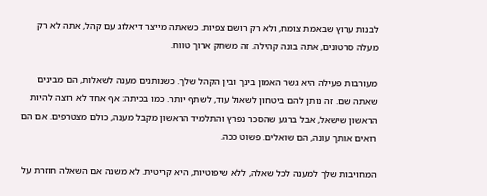לבנות ערוץ שבאמת צומח, ולא רק רושם צפיות. כשאתה מייצר דיאלוג עם קהל, אתה לא רק מעלה סרטונים, אתה בונה קהילה. זה משחק ארוך טווח.

מעורבות פעילה היא גשר האמון בינך ובין הקהל שלך. כשנותנים מענה לשאלות, הם מבינים שאתה שם. זה נותן להם ביטחון לשאול עוד, לשתף יותר. כמו בכיתה: אף אחד לא רוצה להיות הראשון שישאל, אבל ברגע שהסכר נפרץ והתלמיד הראשון מקבל מענה, כולם מצטרפים. אם הם רואים אותך עונה, הם שואלים. פשוט ככה.

המחויבות שלך למענה לכל שאלה, ללא שיפוטיות, היא קריטית. לא משנה אם השאלה חוזרת על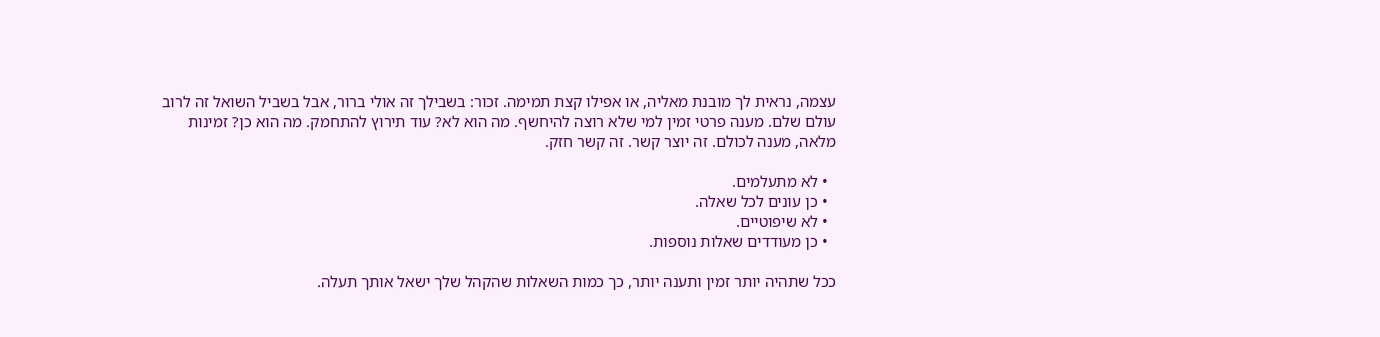עצמה, נראית לך מובנת מאליה, או אפילו קצת תמימה. זכור: בשבילך זה אולי ברור, אבל בשביל השואל זה לרוב עולם שלם. מענה פרטי זמין למי שלא רוצה להיחשף. מה הוא לא? עוד תירוץ להתחמק. מה הוא כן? זמינות מלאה, מענה לכולם. זה יוצר קשר. זה קשר חזק.

  • לא מתעלמים.
  • כן עונים לכל שאלה.
  • לא שיפוטיים.
  • כן מעודדים שאלות נוספות.

ככל שתהיה יותר זמין ותענה יותר, כך כמות השאלות שהקהל שלך ישאל אותך תעלה.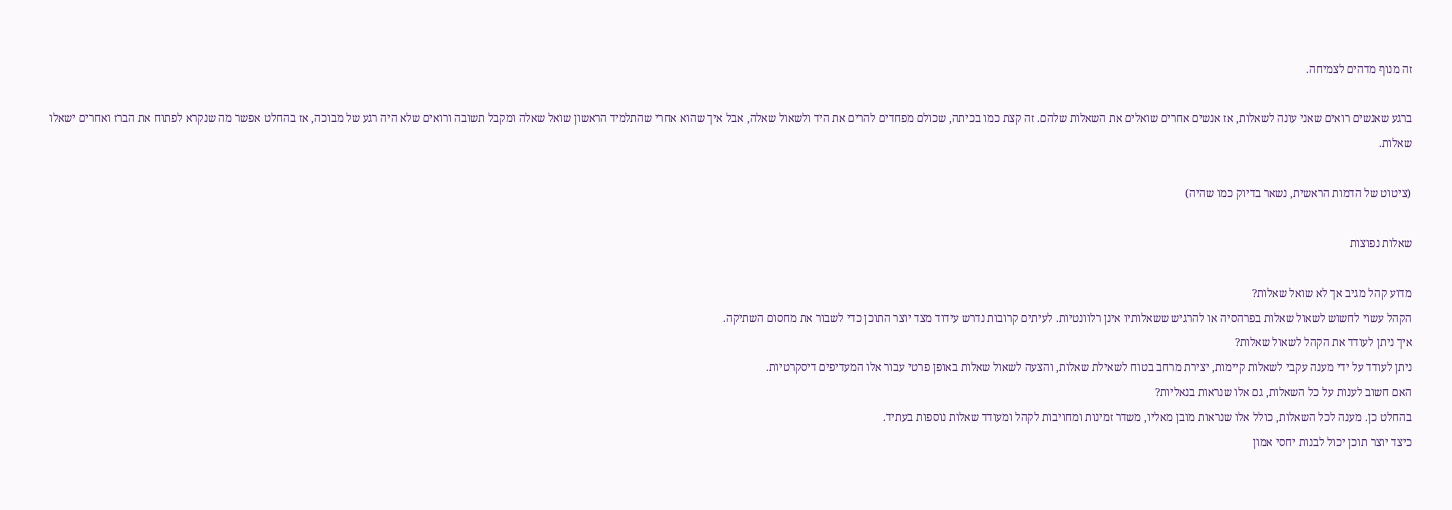זה מנוף מדהים לצמיחה.

ברגע שאנשים רואים שאני עונה לשאלות, אז אנשים אחרים שואלים את השאלות שלהם. זה קצת כמו בכיתה, שכולם מפחדים להרים את היד ולשאול שאלה, אבל איך שהוא אחרי שהתלמיד הראשון שואל שאלה ומקבל תשובה ורואים שלא היה רגע של מבוכה, אז בהחלט אפשר מה שנקרא לפתוח את הברז ואחרים ישאלו שאלות.

(ציטוט של הדמות הראשית, נשאר בדיוק כמו שהיה)

שאלות נפוצות

מדוע קהל מגיב אך לא שואל שאלות?
הקהל עשוי לחשוש לשאול שאלות בפרהסיה או להרגיש ששאלותיו אינן רלוונטיות. לעיתים קרובות נדרש עידוד מצד יוצר התוכן כדי לשבור את מחסום השתיקה.
איך ניתן לעודד את הקהל לשאול שאלות?
ניתן לעודד על ידי מענה עקבי לשאלות קיימות, יצירת מרחב בטוח לשאילת שאלות, והצעה לשאול שאלות באופן פרטי עבור אלו המעדיפים דיסקרטיות.
האם חשוב לענות על כל השאלות, גם אלו שנראות בנאליות?
בהחלט כן. מענה לכל השאלות, כולל אלו שנראות מובן מאליו, משדר זמינות ומחויבות לקהל ומעודד שאלות נוספות בעתיד.
כיצד יוצר תוכן יכול לבנות יחסי אמון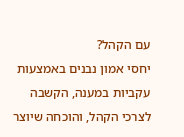עם הקהל?
יחסי אמון נבנים באמצעות עקביות במענה, הקשבה לצרכי הקהל, והוכחה שיוצר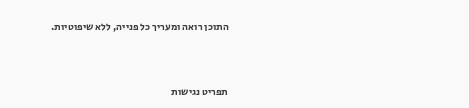התוכן רואה ומעריך כל פנייה, ללא שיפוטיות.




תפריט נגישות